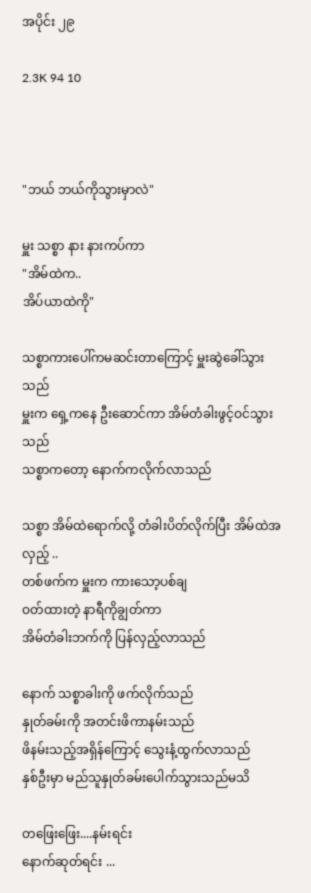အပိုင်း ၂၉

2.3K 94 10



"ဘယ် ဘယ်ကိုသွားမှာလဲ"

မှူး သစ္စာ နား နားကပ်ကာ
"အိမ်ထဲက..
အိပ်ယာထဲကို"

သစ္စာကားပေါ်ကမဆင်းတာကြောင့် မှူးဆွဲခေါ်သွားသည်
မှူးက ရှေ့ကနေ ဦးဆောင်ကာ အိမ်တံခါးဖွင့်ဝင်သွားသည်
သစ္စာကတော့ နောက်ကလိုက်လာသည်

သစ္စာ အိမ်ထဲရောက်လို့ တံခါးပိတ်လိုက်ပြီး အိမ်ထဲအလှည့် ..
တစ်ဖက်က မှူးက ကားသော့ပစ်ချ
ဝတ်ထားတဲ့ နာရီကိုချွတ်ကာ
အိမ်တံခါးဘက်ကို ပြန်လှည့်လာသည်

နောက် သစ္စာခါးကို ဖက်လိုက်သည်
နှုတ်ခမ်းကို အတင်းဖိကာနမ်းသည်
ဖိနမ်းသည့်အရှိန်ကြောင့် သွေးနံ့ထွက်လာသည်
နှစ်ဦးမှာ မည်သူနှုတ်ခမ်းပေါက်သွားသည်မသိ

တဖြေးဖြေး....နမ်းရင်း
နောက်ဆုတ်ရင်း ...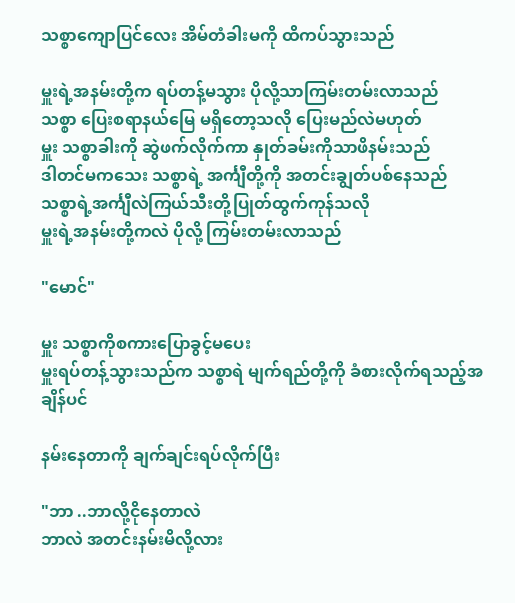သစ္စာကျောပြင်လေး အိမ်တံခါးမကို ထိကပ်သွားသည်

မှူးရဲ့အနမ်းတို့က ရပ်တန့်မသွား ပိုလို့သာကြမ်းတမ်းလာသည်
သစ္စာ ပြေးစရာနယ်မြေ မရှိတော့သလို ပြေးမည်လဲမဟုတ်
မှူး သစ္စာခါးကို ဆွဲဖက်လိုက်ကာ နှုတ်ခမ်းကိုသာဖိနမ်းသည်
ဒါတင်မကသေး သစ္စာရဲ့ အင်္ကျီတို့ကို အတင်းချွတ်ပစ်နေသည်
သစ္စာရဲ့အင်္ကျီလဲကြယ်သီးတို့ပြုတ်ထွက်ကုန်သလို
မှူးရဲ့အနမ်းတို့ကလဲ ပိုလို့ ကြမ်းတမ်းလာသည်

"မောင်"

မှူး သစ္စာကိုစကားပြောခွင့်မပေး
မှူးရပ်တန့်သွားသည်က သစ္စာရဲ မျက်ရည်တို့ကို ခံစားလိုက်ရသည့်အချိန်ပင်

နမ်းနေတာကို ချက်ချင်းရပ်လိုက်ပြီး

"ဘာ ..ဘာလို့ငိုနေတာလဲ
ဘာလဲ အတင်းနမ်းမိလို့လား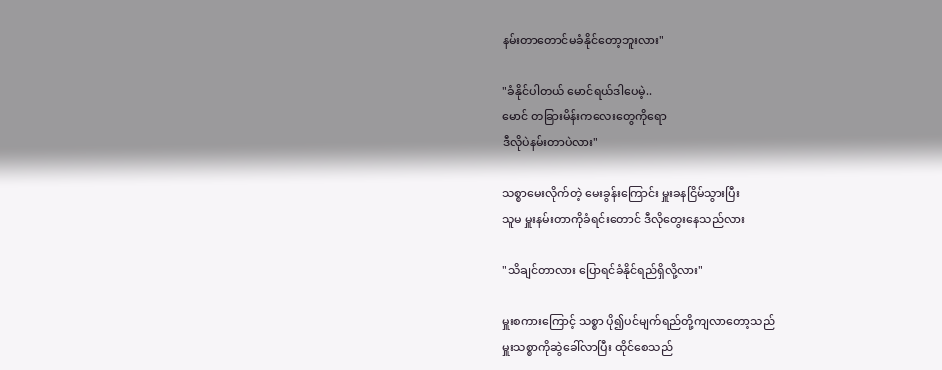နမ်းတာတောင်မခံနိုင်တော့ဘူးလား"

"ခံနိုင်ပါတယ် မောင်ရယ်ဒါပေမဲ့..
မောင် တခြားမိန်းကလေးတွေကိုရော
ဒီလိုပဲနမ်းတာပဲလား"

သစ္စာမေးလိုက်တဲ့ မေးခွန်းကြောင်း မှူးခနငြိမ်သွားပြီး
သူမ မှူးနမ်းတာကိုခံရင်းတောင် ဒီလိုတွေးနေသည်လား

"သိချင်တာလား ပြောရင်ခံနိုင်ရည်ရှိလို့လား"

မှူးစကားကြောင့် သစ္စာ ပို၍ပင်မျက်ရည်တို့ကျလာတော့သည်
မှူးသစ္စာကိုဆွဲခေါ်လာပြီး ထိုင်စေသည်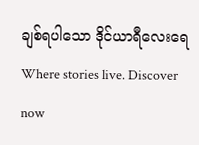ချစ်ရပါသော ဒိုင်ယာရီလေးရေWhere stories live. Discover now